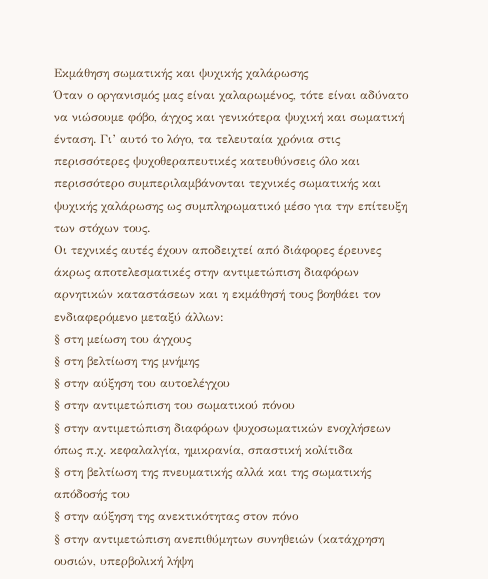Εκμάθηση σωματικής και ψυχικής χαλάρωσης
Όταν ο οργανισμός μας είναι χαλαρωμένος, τότε είναι αδύνατο να νιώσουμε φόβο, άγχος και γενικότερα ψυχική και σωματική ένταση. Γι’ αυτό το λόγο, τα τελευταία χρόνια στις περισσότερες ψυχοθεραπευτικές κατευθύνσεις όλο και περισσότερο συμπεριλαμβάνονται τεχνικές σωματικής και ψυχικής χαλάρωσης ως συμπληρωματικό μέσο για την επίτευξη των στόχων τους.
Οι τεχνικές αυτές έχουν αποδειχτεί από διάφορες έρευνες άκρως αποτελεσματικές στην αντιμετώπιση διαφόρων αρνητικών καταστάσεων και η εκμάθησή τους βοηθάει τον ενδιαφερόμενο μεταξύ άλλων:
§ στη μείωση του άγχους
§ στη βελτίωση της μνήμης
§ στην αύξηση του αυτοελέγχου
§ στην αντιμετώπιση του σωματικού πόνου
§ στην αντιμετώπιση διαφόρων ψυχοσωματικών ενοχλήσεων όπως π.χ. κεφαλαλγία, ημικρανία, σπαστική κολίτιδα
§ στη βελτίωση της πνευματικής αλλά και της σωματικής απόδοσής του
§ στην αύξηση της ανεκτικότητας στον πόνο
§ στην αντιμετώπιση ανεπιθύμητων συνηθειών (κατάχρηση ουσιών, υπερβολική λήψη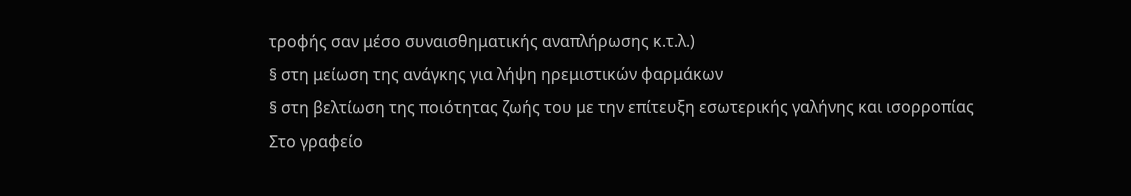τροφής σαν μέσο συναισθηματικής αναπλήρωσης κ.τ.λ.)
§ στη μείωση της ανάγκης για λήψη ηρεμιστικών φαρμάκων
§ στη βελτίωση της ποιότητας ζωής του με την επίτευξη εσωτερικής γαλήνης και ισορροπίας
Στο γραφείο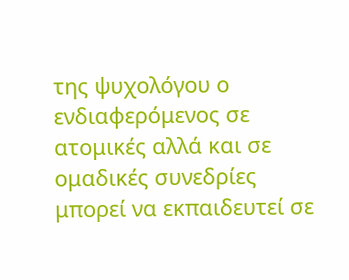της ψυχολόγου ο ενδιαφερόμενος σε ατομικές αλλά και σε ομαδικές συνεδρίες μπορεί να εκπαιδευτεί σε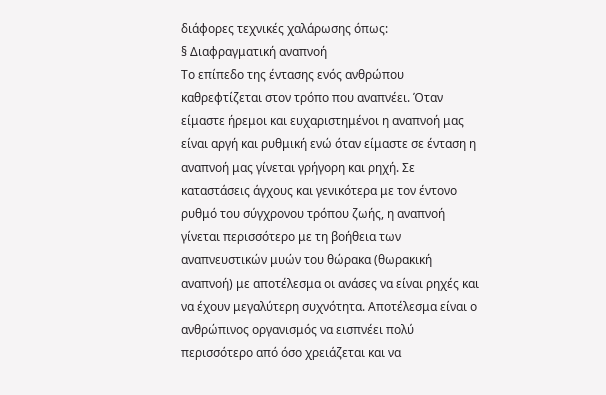διάφορες τεχνικές χαλάρωσης όπως:
§ Διαφραγματική αναπνοή
Το επίπεδο της έντασης ενός ανθρώπου καθρεφτίζεται στον τρόπο που αναπνέει. Όταν είμαστε ήρεμοι και ευχαριστημένοι η αναπνοή μας είναι αργή και ρυθμική ενώ όταν είμαστε σε ένταση η αναπνοή μας γίνεται γρήγορη και ρηχή. Σε καταστάσεις άγχους και γενικότερα με τον έντονο ρυθμό του σύγχρονου τρόπου ζωής, η αναπνοή γίνεται περισσότερο με τη βοήθεια των αναπνευστικών μυών του θώρακα (θωρακική αναπνοή) με αποτέλεσμα οι ανάσες να είναι ρηχές και να έχουν μεγαλύτερη συχνότητα. Αποτέλεσμα είναι ο ανθρώπινος οργανισμός να εισπνέει πολύ περισσότερο από όσο χρειάζεται και να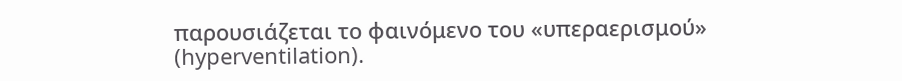παρουσιάζεται το φαινόμενο του «υπεραερισμού» (hyperventilation).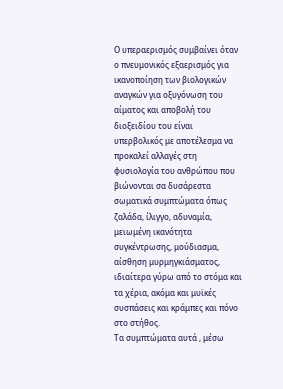Ο υπεραερισμός συμβαίνει όταν ο πνευμονικός εξαερισμός για ικανοποίηση των βιολογικών αναγκών για οξυγόνωση του αίματος και αποβολή του διοξειδίου του είναι υπερβολικός με αποτέλεσμα να προκαλεί αλλαγές στη φυσιολογία του ανθρώπου που βιώνονται σα δυσάρεστα σωματικά συμπτώματα όπως ζαλάδα, ίλιγγο, αδυναμία, μειωμένη ικανότητα συγκέντρωσης, μούδιασμα, αίσθηση μυρμηγκιάσματος, ιδιαίτερα γύρω από το στόμα και τα χέρια, ακόμα και μυϊκές συσπάσεις και κράμπες και πόνο στο στήθος.
Τα συμπτώματα αυτά , μέσω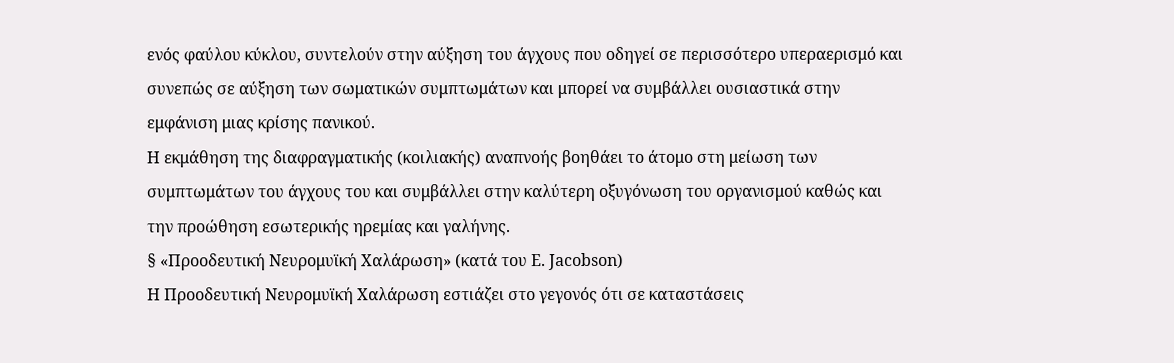ενός φαύλου κύκλου, συντελούν στην αύξηση του άγχους που οδηγεί σε περισσότερο υπεραερισμό και συνεπώς σε αύξηση των σωματικών συμπτωμάτων και μπορεί να συμβάλλει ουσιαστικά στην εμφάνιση μιας κρίσης πανικού.
Η εκμάθηση της διαφραγματικής (κοιλιακής) αναπνοής βοηθάει το άτομο στη μείωση των συμπτωμάτων του άγχους του και συμβάλλει στην καλύτερη οξυγόνωση του οργανισμού καθώς και την προώθηση εσωτερικής ηρεμίας και γαλήνης.
§ «Προοδευτική Νευρομυϊκή Χαλάρωση» (κατά του E. Jacobson)
Η Προοδευτική Νευρομυϊκή Χαλάρωση εστιάζει στο γεγονός ότι σε καταστάσεις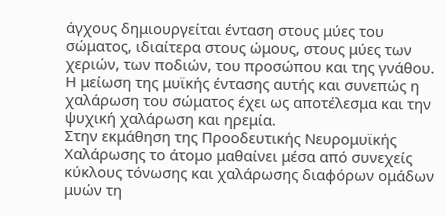άγχους δημιουργείται ένταση στους μύες του σώματος, ιδιαίτερα στους ώμους, στους μύες των χεριών, των ποδιών, του προσώπου και της γνάθου. Η μείωση της μυϊκής έντασης αυτής και συνεπώς η χαλάρωση του σώματος έχει ως αποτέλεσμα και την ψυχική χαλάρωση και ηρεμία.
Στην εκμάθηση της Προοδευτικής Νευρομυϊκής Χαλάρωσης το άτομο μαθαίνει μέσα από συνεχείς κύκλους τόνωσης και χαλάρωσης διαφόρων ομάδων μυών τη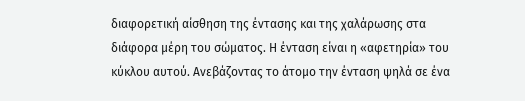διαφορετική αίσθηση της έντασης και της χαλάρωσης στα διάφορα μέρη του σώματος. Η ένταση είναι η «αφετηρία» του κύκλου αυτού. Ανεβάζοντας το άτομο την ένταση ψηλά σε ένα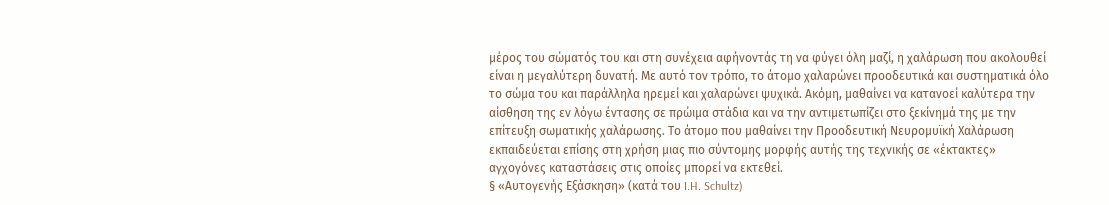μέρος του σώματός του και στη συνέχεια αφήνοντάς τη να φύγει όλη μαζί, η χαλάρωση που ακολουθεί είναι η μεγαλύτερη δυνατή. Με αυτό τον τρόπο, το άτομο χαλαρώνει προοδευτικά και συστηματικά όλο το σώμα του και παράλληλα ηρεμεί και χαλαρώνει ψυχικά. Ακόμη, μαθαίνει να κατανοεί καλύτερα την αίσθηση της εν λόγω έντασης σε πρώιμα στάδια και να την αντιμετωπίζει στο ξεκίνημά της με την επίτευξη σωματικής χαλάρωσης. Το άτομο που μαθαίνει την Προοδευτική Νευρομυϊκή Χαλάρωση εκπαιδεύεται επίσης στη χρήση μιας πιο σύντομης μορφής αυτής της τεχνικής σε «έκτακτες» αγχογόνες καταστάσεις στις οποίες μπορεί να εκτεθεί.
§ «Αυτογενής Εξάσκηση» (κατά του I.H. Schultz)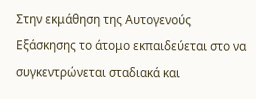Στην εκμάθηση της Αυτογενούς Εξάσκησης το άτομο εκπαιδεύεται στο να συγκεντρώνεται σταδιακά και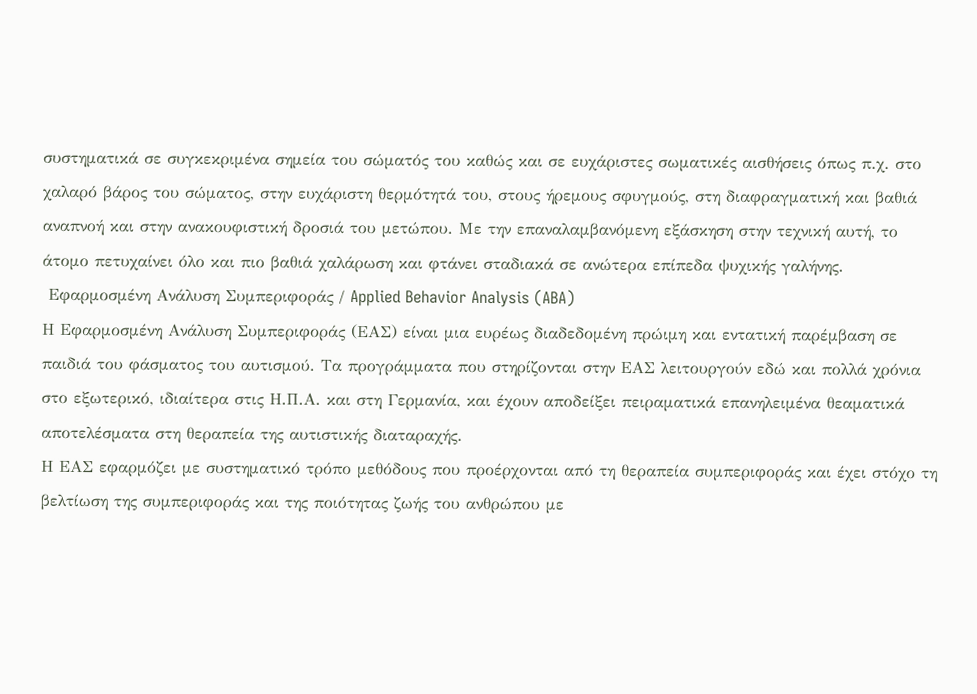συστηματικά σε συγκεκριμένα σημεία του σώματός του καθώς και σε ευχάριστες σωματικές αισθήσεις όπως π.χ. στο χαλαρό βάρος του σώματος, στην ευχάριστη θερμότητά του, στους ήρεμους σφυγμούς, στη διαφραγματική και βαθιά αναπνοή και στην ανακουφιστική δροσιά του μετώπου. Με την επαναλαμβανόμενη εξάσκηση στην τεχνική αυτή, το άτομο πετυχαίνει όλο και πιο βαθιά χαλάρωση και φτάνει σταδιακά σε ανώτερα επίπεδα ψυχικής γαλήνης.
 Εφαρμοσμένη Ανάλυση Συμπεριφοράς / Applied Behavior Analysis (ABA)
Η Εφαρμοσμένη Ανάλυση Συμπεριφοράς (ΕΑΣ) είναι μια ευρέως διαδεδομένη πρώιμη και εντατική παρέμβαση σε παιδιά του φάσματος του αυτισμού. Τα προγράμματα που στηρίζονται στην ΕΑΣ λειτουργούν εδώ και πολλά χρόνια στο εξωτερικό, ιδιαίτερα στις Η.Π.Α. και στη Γερμανία, και έχουν αποδείξει πειραματικά επανηλειμένα θεαματικά αποτελέσματα στη θεραπεία της αυτιστικής διαταραχής.
Η ΕΑΣ εφαρμόζει με συστηματικό τρόπο μεθόδους που προέρχονται από τη θεραπεία συμπεριφοράς και έχει στόχο τη βελτίωση της συμπεριφοράς και της ποιότητας ζωής του ανθρώπου με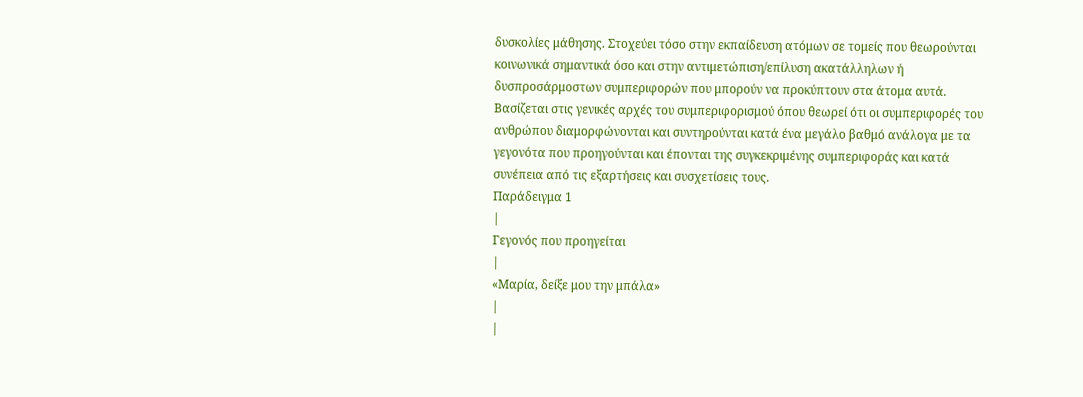δυσκολίες μάθησης. Στοχεύει τόσο στην εκπαίδευση ατόμων σε τομείς που θεωρούνται κοινωνικά σημαντικά όσο και στην αντιμετώπιση/επίλυση ακατάλληλων ή δυσπροσάρμοστων συμπεριφορών που μπορούν να προκύπτουν στα άτομα αυτά.
Βασίζεται στις γενικές αρχές του συμπεριφορισμού όπου θεωρεί ότι οι συμπεριφορές του ανθρώπου διαμορφώνονται και συντηρούνται κατά ένα μεγάλο βαθμό ανάλογα με τα γεγονότα που προηγούνται και έπονται της συγκεκριμένης συμπεριφοράς και κατά συνέπεια από τις εξαρτήσεις και συσχετίσεις τους.
Παράδειγμα 1
|
Γεγονός που προηγείται
|
«Μαρία, δείξε μου την μπάλα»
|
|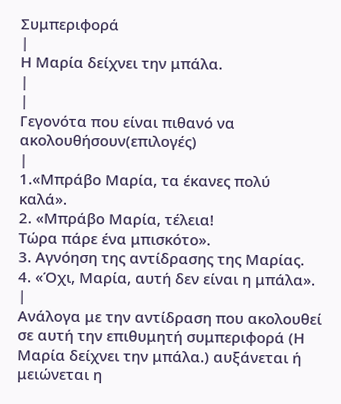Συμπεριφορά
|
Η Μαρία δείχνει την μπάλα.
|
|
Γεγονότα που είναι πιθανό να ακολουθήσουν(επιλογές)
|
1.«Μπράβο Μαρία, τα έκανες πολύ
καλά».
2. «Μπράβο Μαρία, τέλεια!
Τώρα πάρε ένα μπισκότο».
3. Αγνόηση της αντίδρασης της Μαρίας.
4. «Όχι, Μαρία, αυτή δεν είναι η μπάλα».
|
Ανάλογα με την αντίδραση που ακολουθεί σε αυτή την επιθυμητή συμπεριφορά (Η Μαρία δείχνει την μπάλα.) αυξάνεται ή μειώνεται η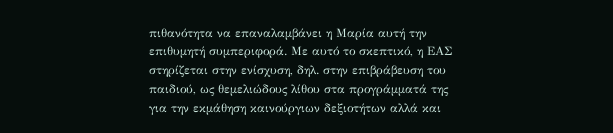πιθανότητα να επαναλαμβάνει η Μαρία αυτή την επιθυμητή συμπεριφορά. Με αυτό το σκεπτικό, η ΕΑΣ στηρίζεται στην ενίσχυση, δηλ. στην επιβράβευση του παιδιού, ως θεμελιώδους λίθου στα προγράμματά της για την εκμάθηση καινούργιων δεξιοτήτων αλλά και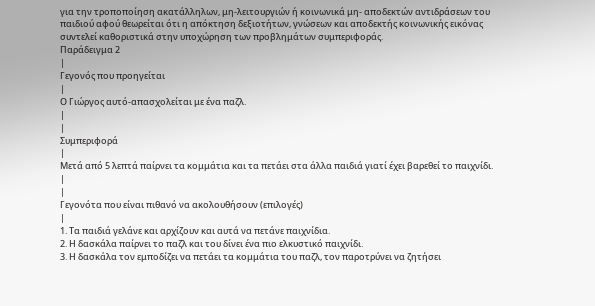για την τροποποίηση ακατάλληλων, μη-λειτουργιών ή κοινωνικά μη- αποδεκτών αντιδράσεων του παιδιού αφού θεωρείται ότι η απόκτηση δεξιοτήτων, γνώσεων και αποδεκτής κοινωνικής εικόνας συντελεί καθοριστικά στην υποχώρηση των προβλημάτων συμπεριφοράς.
Παράδειγμα 2
|
Γεγονός που προηγείται
|
Ο Γιώργος αυτό-απασχολείται με ένα παζλ.
|
|
Συμπεριφορά
|
Μετά από 5 λεπτά παίρνει τα κομμάτια και τα πετάει στα άλλα παιδιά γιατί έχει βαρεθεί το παιχνίδι.
|
|
Γεγονότα που είναι πιθανό να ακολουθήσουν (επιλογές)
|
1. Τα παιδιά γελάνε και αρχίζουν και αυτά να πετάνε παιχνίδια.
2. Η δασκάλα παίρνει το παζλ και του δίνει ένα πιο ελκυστικό παιχνίδι.
3. Η δασκάλα τον εμποδίζει να πετάει τα κομμάτια του παζλ, τον παροτρύνει να ζητήσει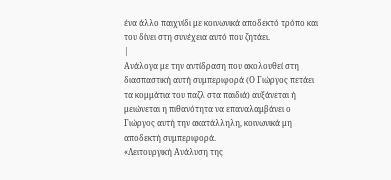ένα άλλο παιχνίδι με κοινωνικά αποδεκτό τρόπο και του δίνει στη συνέχεια αυτό που ζητάει.
|
Ανάλογα με την αντίδραση που ακολουθεί στη διασπαστική αυτή συμπεριφορά (Ο Γιώργος πετάει τα κομμάτια του παζλ στα παιδιά) αυξάνεται ή μειώνεται η πιθανότητα να επαναλαμβάνει ο Γιώργος αυτή την ακατάλληλη, κοινωνικά μη αποδεκτή συμπεριφορά.
«Λειτουργική Ανάλυση της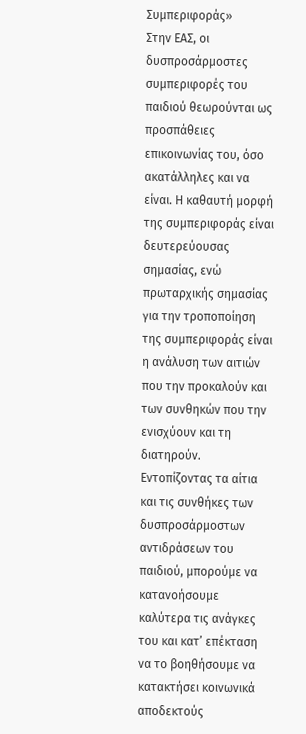Συμπεριφοράς»
Στην ΕΑΣ, οι δυσπροσάρμοστες συμπεριφορές του παιδιού θεωρούνται ως προσπάθειες επικοινωνίας του, όσο ακατάλληλες και να είναι. Η καθαυτή μορφή της συμπεριφοράς είναι δευτερεύουσας σημασίας, ενώ πρωταρχικής σημασίας για την τροποποίηση της συμπεριφοράς είναι η ανάλυση των αιτιών που την προκαλούν και των συνθηκών που την ενισχύουν και τη διατηρούν. Εντοπίζοντας τα αίτια και τις συνθήκες των δυσπροσάρμοστων αντιδράσεων του παιδιού, μπορούμε να κατανοήσουμε καλύτερα τις ανάγκες του και κατ’ επέκταση να το βοηθήσουμε να κατακτήσει κοινωνικά αποδεκτούς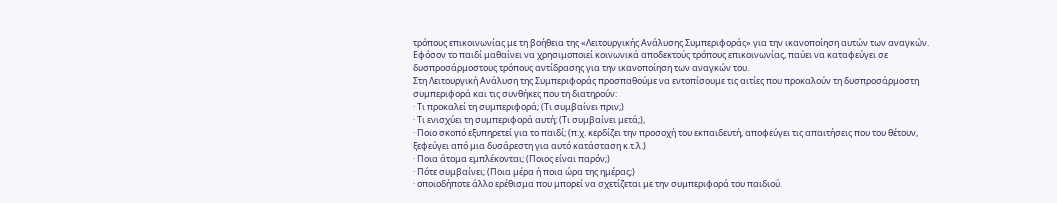τρόπους επικοινωνίας με τη βοήθεια της «Λειτουργικής Ανάλυσης Συμπεριφοράς» για την ικανοποίηση αυτών των αναγκών. Εφόσον το παιδί μαθαίνει να χρησιμοποιεί κοινωνικά αποδεκτούς τρόπους επικοινωνίας, παύει να καταφεύγει σε δυσπροσάρμοστους τρόπους αντίδρασης για την ικανοποίηση των αναγκών του.
Στη Λειτουργική Ανάλυση της Συμπεριφοράς προσπαθούμε να εντοπίσουμε τις αιτίες που προκαλούν τη δυσπροσάρμοστη συμπεριφορά και τις συνθήκες που τη διατηρούν:
· Τι προκαλεί τη συμπεριφορά; (Τι συμβαίνει πριν;)
· Τι ενισχύει τη συμπεριφορά αυτή; (Τι συμβαίνει μετά;),
· Ποιο σκοπό εξυπηρετεί για το παιδί; (π.χ. κερδίζει την προσοχή του εκπαιδευτή, αποφεύγει τις απαιτήσεις που του θέτουν, ξεφεύγει από μια δυσάρεστη για αυτό κατάσταση κ.τ.λ.)
· Ποια άτομα εμπλέκονται; (Ποιος είναι παρόν;)
· Πότε συμβαίνει; (Ποια μέρα ή ποια ώρα της ημέρας;)
· οποιοδήποτε άλλο ερέθισμα που μπορεί να σχετίζεται με την συμπεριφορά του παιδιού.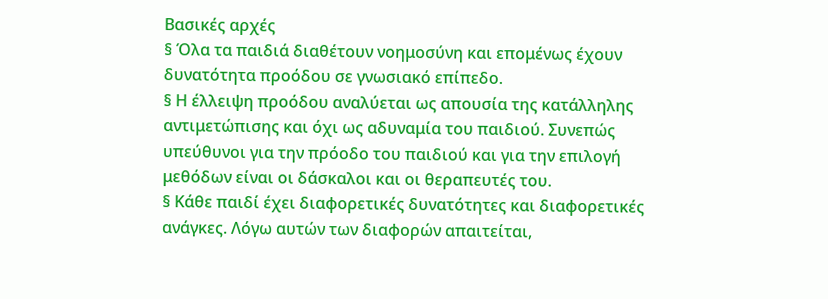Βασικές αρχές
§ Όλα τα παιδιά διαθέτουν νοημοσύνη και επομένως έχουν δυνατότητα προόδου σε γνωσιακό επίπεδο.
§ Η έλλειψη προόδου αναλύεται ως απουσία της κατάλληλης αντιμετώπισης και όχι ως αδυναμία του παιδιού. Συνεπώς υπεύθυνοι για την πρόοδο του παιδιού και για την επιλογή μεθόδων είναι οι δάσκαλοι και οι θεραπευτές του.
§ Κάθε παιδί έχει διαφορετικές δυνατότητες και διαφορετικές ανάγκες. Λόγω αυτών των διαφορών απαιτείται,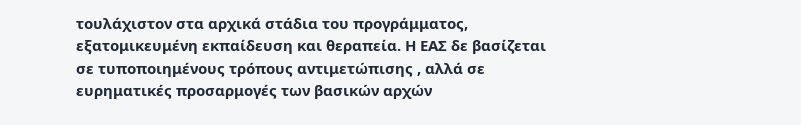τουλάχιστον στα αρχικά στάδια του προγράμματος, εξατομικευμένη εκπαίδευση και θεραπεία. Η ΕΑΣ δε βασίζεται σε τυποποιημένους τρόπους αντιμετώπισης , αλλά σε ευρηματικές προσαρμογές των βασικών αρχών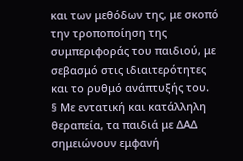και των μεθόδων της, με σκοπό την τροποποίηση της συμπεριφοράς του παιδιού, με σεβασμό στις ιδιαιτερότητες και το ρυθμό ανάπτυξής του.
§ Με εντατική και κατάλληλη θεραπεία, τα παιδιά με ΔΑΔ σημειώνουν εμφανή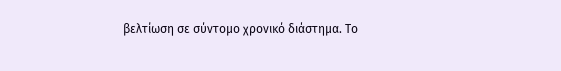βελτίωση σε σύντομο χρονικό διάστημα. Το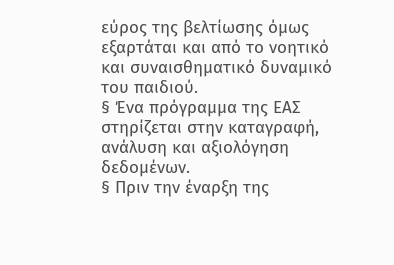εύρος της βελτίωσης όμως εξαρτάται και από το νοητικό και συναισθηματικό δυναμικό του παιδιού.
§ Ένα πρόγραμμα της ΕΑΣ στηρίζεται στην καταγραφή, ανάλυση και αξιολόγηση δεδομένων.
§ Πριν την έναρξη της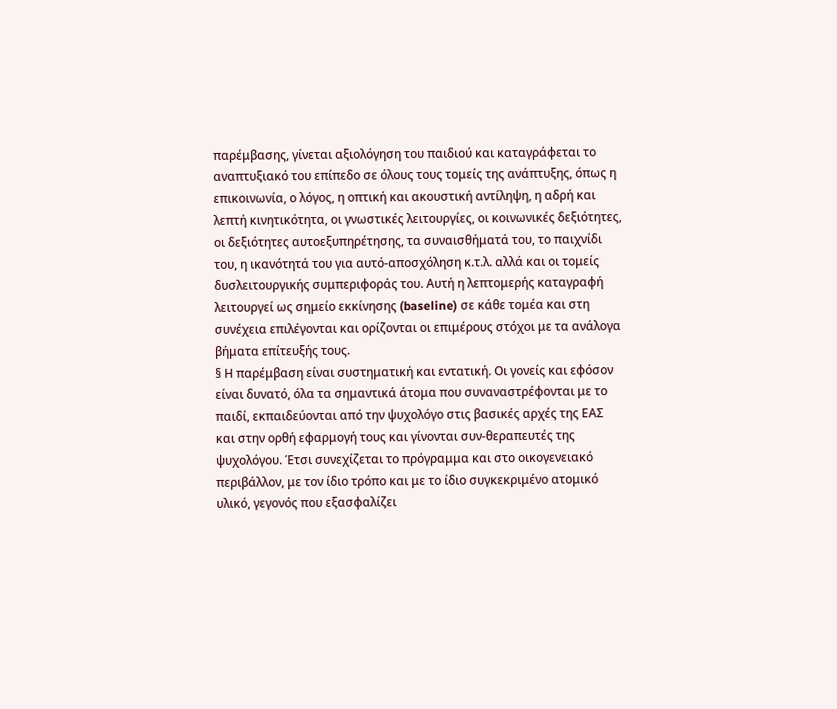παρέμβασης, γίνεται αξιολόγηση του παιδιού και καταγράφεται το αναπτυξιακό του επίπεδο σε όλους τους τομείς της ανάπτυξης, όπως η επικοινωνία, ο λόγος, η οπτική και ακουστική αντίληψη, η αδρή και λεπτή κινητικότητα, οι γνωστικές λειτουργίες, οι κοινωνικές δεξιότητες, οι δεξιότητες αυτοεξυπηρέτησης, τα συναισθήματά του, το παιχνίδι του, η ικανότητά του για αυτό-αποσχόληση κ.τ.λ. αλλά και οι τομείς δυσλειτουργικής συμπεριφοράς του. Αυτή η λεπτομερής καταγραφή λειτουργεί ως σημείο εκκίνησης (baseline) σε κάθε τομέα και στη συνέχεια επιλέγονται και ορίζονται οι επιμέρους στόχοι με τα ανάλογα βήματα επίτευξής τους.
§ Η παρέμβαση είναι συστηματική και εντατική. Οι γονείς και εφόσον είναι δυνατό, όλα τα σημαντικά άτομα που συναναστρέφονται με το παιδί, εκπαιδεύονται από την ψυχολόγο στις βασικές αρχές της ΕΑΣ και στην ορθή εφαρμογή τους και γίνονται συν-θεραπευτές της ψυχολόγου. Έτσι συνεχίζεται το πρόγραμμα και στο οικογενειακό περιβάλλον, με τον ίδιο τρόπο και με το ίδιο συγκεκριμένο ατομικό υλικό, γεγονός που εξασφαλίζει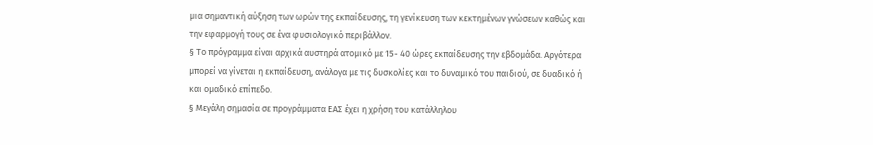μια σημαντική αύξηση των ωρών της εκπαίδευσης, τη γενίκευση των κεκτημένων γνώσεων καθώς και την εφαρμογή τους σε ένα φυσιολογικό περιβάλλον.
§ Το πρόγραμμα είναι αρχικά αυστηρά ατομικό με 15- 40 ώρες εκπαίδευσης την εβδομάδα. Αργότερα μπορεί να γίνεται η εκπαίδευση, ανάλογα με τις δυσκολίες και το δυναμικό του παιδιού, σε δυαδικό ή και ομαδικό επίπεδο.
§ Μεγάλη σημασία σε προγράμματα ΕΑΣ έχει η χρήση του κατάλληλου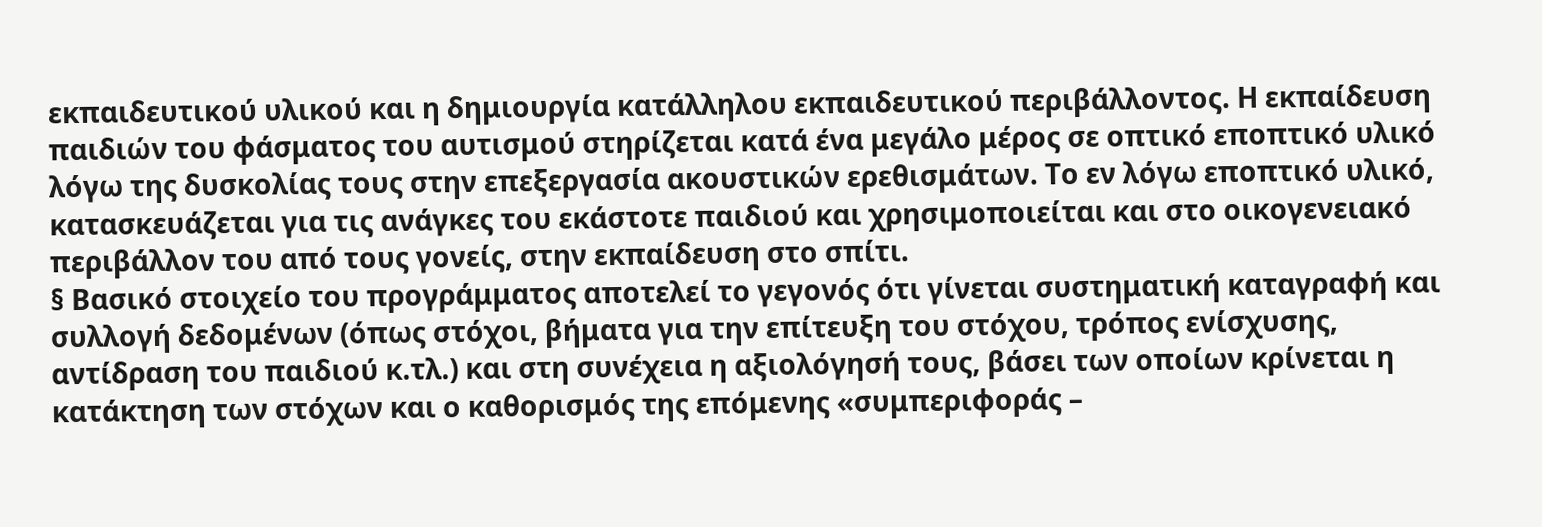εκπαιδευτικού υλικού και η δημιουργία κατάλληλου εκπαιδευτικού περιβάλλοντος. Η εκπαίδευση παιδιών του φάσματος του αυτισμού στηρίζεται κατά ένα μεγάλο μέρος σε οπτικό εποπτικό υλικό λόγω της δυσκολίας τους στην επεξεργασία ακουστικών ερεθισμάτων. Το εν λόγω εποπτικό υλικό, κατασκευάζεται για τις ανάγκες του εκάστοτε παιδιού και χρησιμοποιείται και στο οικογενειακό περιβάλλον του από τους γονείς, στην εκπαίδευση στο σπίτι.
§ Βασικό στοιχείο του προγράμματος αποτελεί το γεγονός ότι γίνεται συστηματική καταγραφή και συλλογή δεδομένων (όπως στόχοι, βήματα για την επίτευξη του στόχου, τρόπος ενίσχυσης, αντίδραση του παιδιού κ.τλ.) και στη συνέχεια η αξιολόγησή τους, βάσει των οποίων κρίνεται η κατάκτηση των στόχων και ο καθορισμός της επόμενης «συμπεριφοράς –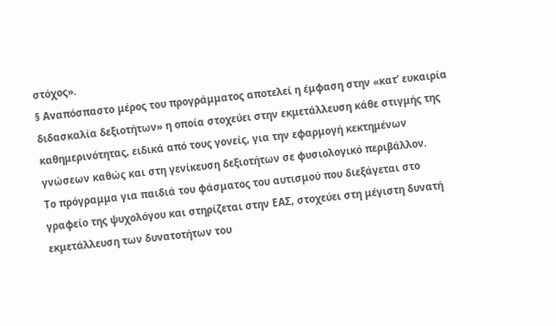στόχος».
§ Αναπόσπαστο μέρος του προγράμματος αποτελεί η έμφαση στην «κατ’ ευκαιρία διδασκαλία δεξιοτήτων» η οποία στοχεύει στην εκμετάλλευση κάθε στιγμής της καθημερινότητας, ειδικά από τους γονείς, για την εφαρμογή κεκτημένων γνώσεων καθώς και στη γενίκευση δεξιοτήτων σε φυσιολογικό περιβάλλον.
Το πρόγραμμα για παιδιά του φάσματος του αυτισμού που διεξάγεται στο γραφείο της ψυχολόγου και στηρίζεται στην ΕΑΣ, στοχεύει στη μέγιστη δυνατή εκμετάλλευση των δυνατοτήτων του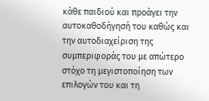κάθε παιδιού και προάγει την αυτοκαθοδήγησή του καθώς και την αυτοδιαχείριση της συμπεριφοράς του με απώτερο στόχο τη μεγιστοποίηση των επιλογών του και τη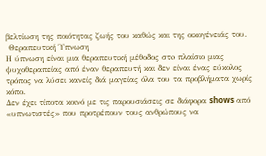βελτίωση της ποιότητας ζωής του καθώς και της οικογένειάς του.
 Θεραπευτική Ύπνωση
Η ύπνωση είναι μια θεραπευτική μέθοδος στo πλαίσιο μιας ψυχοθεραπείας από έναν θεραπευτή και δεν είναι ένας εύκολος τρόπος να λύσει κανείς διά μαγείας όλα του τα προβλήματα χωρίς κόπο.
Δεν έχει τίποτα κοινό με τις παρουσιάσεις σε διάφορα shows από «υπνωτιστές» που προτρέπουν τους ανθρώπους να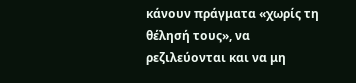κάνουν πράγματα «χωρίς τη θέλησή τους», να ρεζιλεύονται και να μη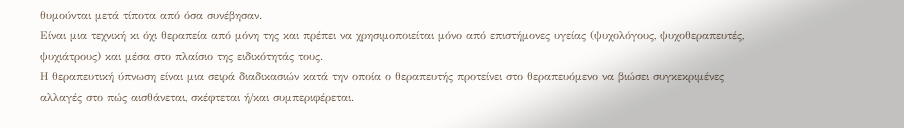θυμούνται μετά τίποτα από όσα συνέβησαν.
Είναι μια τεχνική κι όχι θεραπεία από μόνη της και πρέπει να χρησιμοποιείται μόνο από επιστήμονες υγείας (ψυχολόγους, ψυχοθεραπευτές, ψυχιάτρους) και μέσα στο πλαίσιο της ειδικότητάς τους.
Η θεραπευτική ύπνωση είναι μια σειρά διαδικασιών κατά την οποία ο θεραπευτής προτείνει στο θεραπευόμενο να βιώσει συγκεκριμένες αλλαγές στο πώς αισθάνεται, σκέφτεται ή/και συμπεριφέρεται.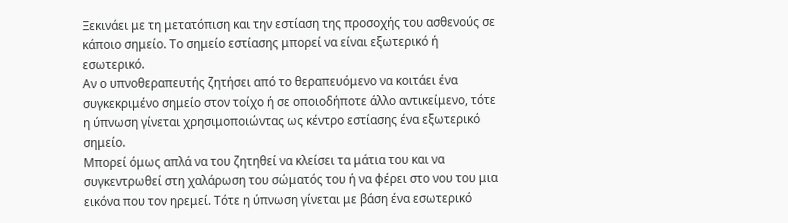Ξεκινάει με τη μετατόπιση και την εστίαση της προσοχής του ασθενούς σε κάποιο σημείο. Το σημείο εστίασης μπορεί να είναι εξωτερικό ή εσωτερικό.
Αν ο υπνοθεραπευτής ζητήσει από το θεραπευόμενο να κοιτάει ένα συγκεκριμένο σημείο στον τοίχο ή σε οποιοδήποτε άλλο αντικείμενο, τότε η ύπνωση γίνεται χρησιμοποιώντας ως κέντρο εστίασης ένα εξωτερικό σημείο.
Μπορεί όμως απλά να του ζητηθεί να κλείσει τα μάτια του και να συγκεντρωθεί στη χαλάρωση του σώματός του ή να φέρει στο νου του μια εικόνα που τον ηρεμεί. Τότε η ύπνωση γίνεται με βάση ένα εσωτερικό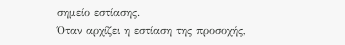σημείο εστίασης.
Όταν αρχίζει η εστίαση της προσοχής,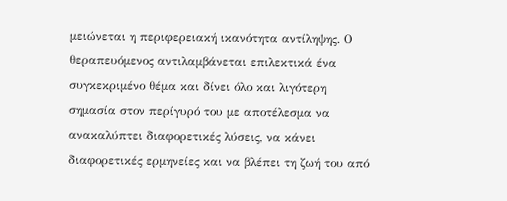μειώνεται η περιφερειακή ικανότητα αντίληψης. Ο θεραπευόμενος αντιλαμβάνεται επιλεκτικά ένα συγκεκριμένο θέμα και δίνει όλο και λιγότερη σημασία στον περίγυρό του με αποτέλεσμα να ανακαλύπτει διαφορετικές λύσεις, να κάνει διαφορετικές ερμηνείες και να βλέπει τη ζωή του από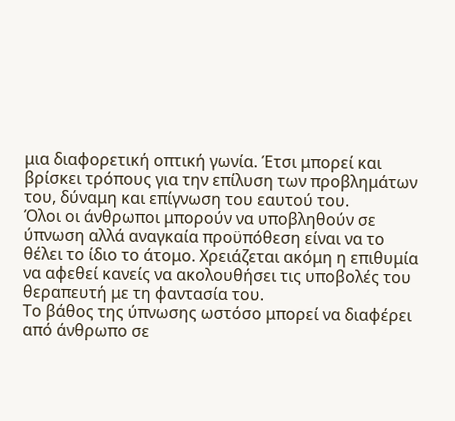μια διαφορετική οπτική γωνία. Έτσι μπορεί και βρίσκει τρόπους για την επίλυση των προβλημάτων του, δύναμη και επίγνωση του εαυτού του.
Όλοι οι άνθρωποι μπορούν να υποβληθούν σε ύπνωση αλλά αναγκαία προϋπόθεση είναι να το θέλει το ίδιο το άτομο. Χρειάζεται ακόμη η επιθυμία να αφεθεί κανείς να ακολουθήσει τις υποβολές του θεραπευτή με τη φαντασία του.
Το βάθος της ύπνωσης ωστόσο μπορεί να διαφέρει από άνθρωπο σε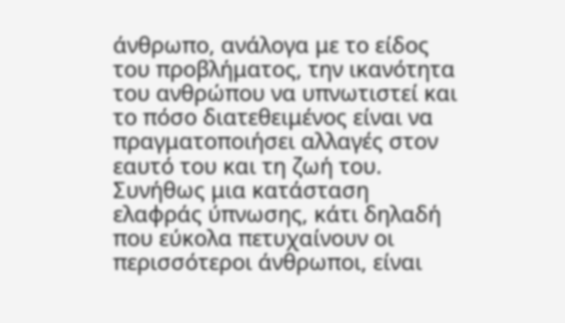άνθρωπο, ανάλογα με το είδος του προβλήματος, την ικανότητα του ανθρώπου να υπνωτιστεί και το πόσο διατεθειμένος είναι να πραγματοποιήσει αλλαγές στον εαυτό του και τη ζωή του.
Συνήθως μια κατάσταση ελαφράς ύπνωσης, κάτι δηλαδή που εύκολα πετυχαίνουν οι περισσότεροι άνθρωποι, είναι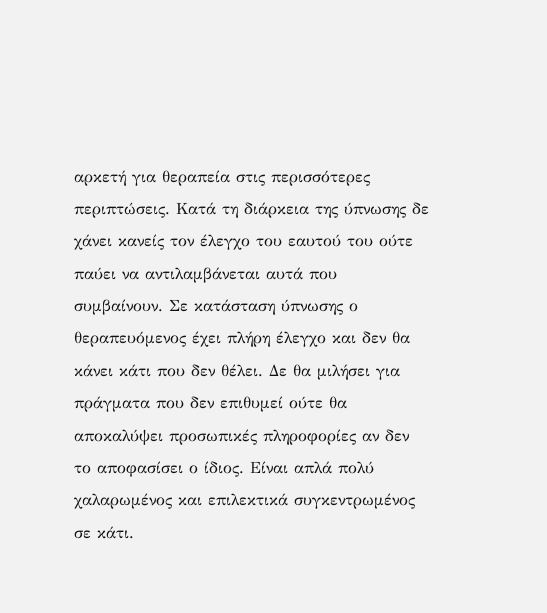αρκετή για θεραπεία στις περισσότερες περιπτώσεις. Κατά τη διάρκεια της ύπνωσης δε χάνει κανείς τον έλεγχο του εαυτού του ούτε παύει να αντιλαμβάνεται αυτά που συμβαίνουν. Σε κατάσταση ύπνωσης ο θεραπευόμενος έχει πλήρη έλεγχο και δεν θα κάνει κάτι που δεν θέλει. Δε θα μιλήσει για πράγματα που δεν επιθυμεί ούτε θα αποκαλύψει προσωπικές πληροφορίες αν δεν το αποφασίσει ο ίδιος. Είναι απλά πολύ χαλαρωμένος και επιλεκτικά συγκεντρωμένος σε κάτι.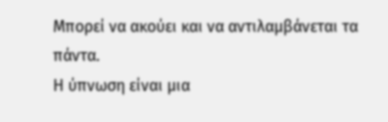Μπορεί να ακούει και να αντιλαμβάνεται τα πάντα.
Η ύπνωση είναι μια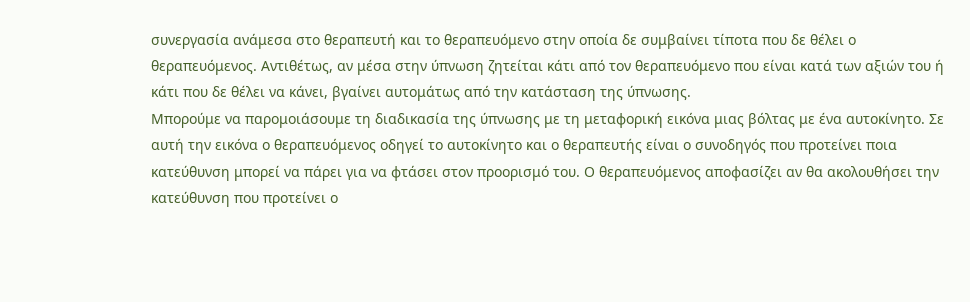συνεργασία ανάμεσα στο θεραπευτή και το θεραπευόμενο στην οποία δε συμβαίνει τίποτα που δε θέλει ο θεραπευόμενος. Αντιθέτως, αν μέσα στην ύπνωση ζητείται κάτι από τον θεραπευόμενο που είναι κατά των αξιών του ή κάτι που δε θέλει να κάνει, βγαίνει αυτομάτως από την κατάσταση της ύπνωσης.
Μπορούμε να παρομοιάσουμε τη διαδικασία της ύπνωσης με τη μεταφορική εικόνα μιας βόλτας με ένα αυτοκίνητο. Σε αυτή την εικόνα ο θεραπευόμενος οδηγεί το αυτοκίνητο και ο θεραπευτής είναι ο συνοδηγός που προτείνει ποια κατεύθυνση μπορεί να πάρει για να φτάσει στον προορισμό του. Ο θεραπευόμενος αποφασίζει αν θα ακολουθήσει την κατεύθυνση που προτείνει ο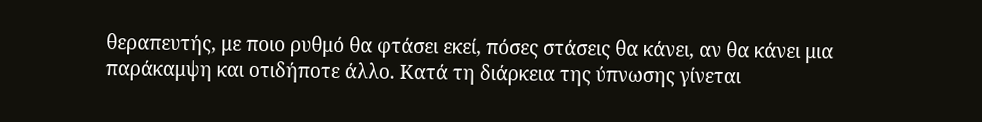θεραπευτής, με ποιο ρυθμό θα φτάσει εκεί, πόσες στάσεις θα κάνει, αν θα κάνει μια παράκαμψη και οτιδήποτε άλλο. Κατά τη διάρκεια της ύπνωσης γίνεται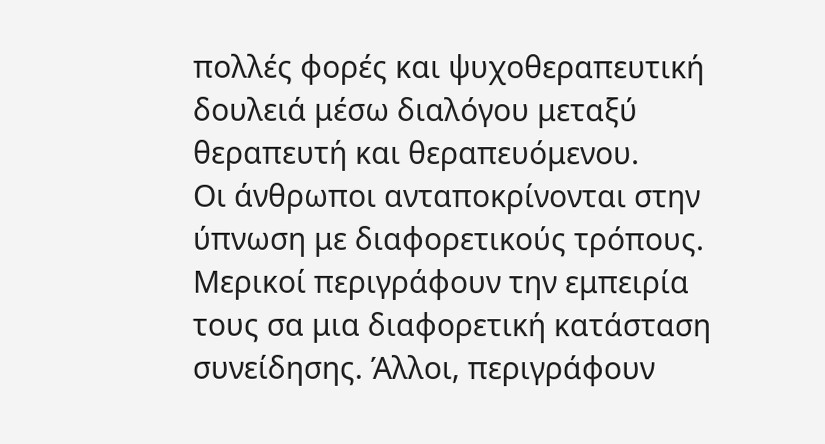πολλές φορές και ψυχοθεραπευτική δουλειά μέσω διαλόγου μεταξύ θεραπευτή και θεραπευόμενου.
Οι άνθρωποι ανταποκρίνονται στην ύπνωση με διαφορετικούς τρόπους. Μερικοί περιγράφουν την εμπειρία τους σα μια διαφορετική κατάσταση συνείδησης. Άλλοι, περιγράφουν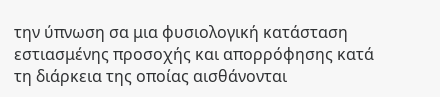την ύπνωση σα μια φυσιολογική κατάσταση εστιασμένης προσοχής και απορρόφησης κατά τη διάρκεια της οποίας αισθάνονται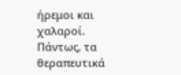ήρεμοι και χαλαροί. Πάντως, τα θεραπευτικά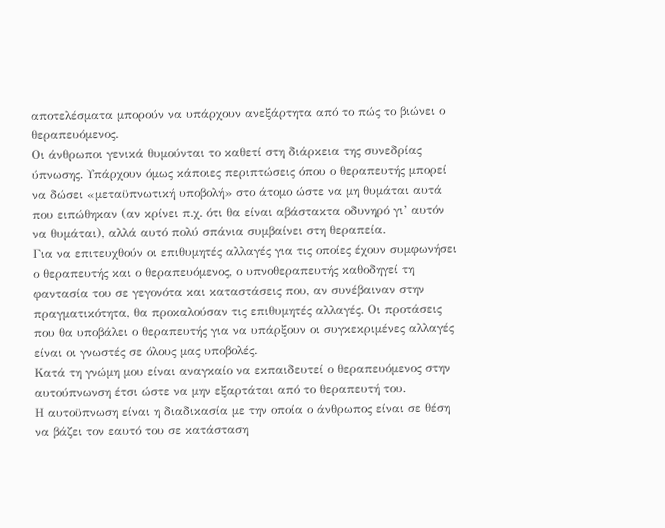αποτελέσματα μπορούν να υπάρχουν ανεξάρτητα από το πώς το βιώνει ο θεραπευόμενος.
Οι άνθρωποι γενικά θυμούνται το καθετί στη διάρκεια της συνεδρίας ύπνωσης. Υπάρχουν όμως κάποιες περιπτώσεις όπου ο θεραπευτής μπορεί να δώσει «μεταϋπνωτική υποβολή» στο άτομο ώστε να μη θυμάται αυτά που ειπώθηκαν (αν κρίνει π.χ. ότι θα είναι αβάστακτα οδυνηρό γι’ αυτόν να θυμάται), αλλά αυτό πολύ σπάνια συμβαίνει στη θεραπεία.
Για να επιτευχθούν οι επιθυμητές αλλαγές για τις οποίες έχουν συμφωνήσει ο θεραπευτής και ο θεραπευόμενος, ο υπνοθεραπευτής καθοδηγεί τη φαντασία του σε γεγονότα και καταστάσεις που, αν συνέβαιναν στην πραγματικότητα, θα προκαλούσαν τις επιθυμητές αλλαγές. Οι προτάσεις που θα υποβάλει ο θεραπευτής για να υπάρξουν οι συγκεκριμένες αλλαγές είναι οι γνωστές σε όλους μας υποβολές.
Κατά τη γνώμη μου είναι αναγκαίο να εκπαιδευτεί ο θεραπευόμενος στην αυτούπνωνση έτσι ώστε να μην εξαρτάται από το θεραπευτή του.
Η αυτοϋπνωση είναι η διαδικασία με την οποία ο άνθρωπος είναι σε θέση να βάζει τον εαυτό του σε κατάσταση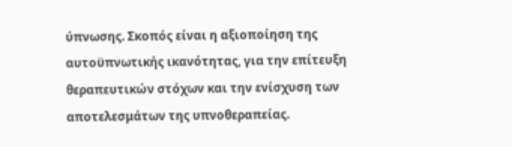ύπνωσης. Σκοπός είναι η αξιοποίηση της αυτοϋπνωτικής ικανότητας, για την επίτευξη θεραπευτικών στόχων και την ενίσχυση των αποτελεσμάτων της υπνοθεραπείας.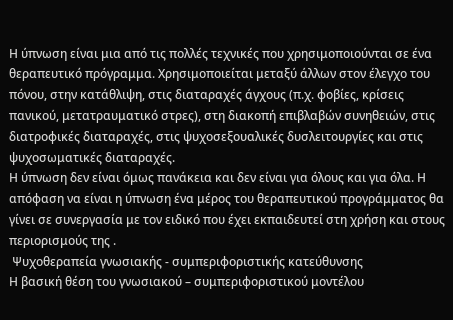Η ύπνωση είναι μια από τις πολλές τεχνικές που χρησιμοποιούνται σε ένα θεραπευτικό πρόγραμμα. Χρησιμοποιείται μεταξύ άλλων στον έλεγχο του πόνου, στην κατάθλιψη, στις διαταραχές άγχους (π.χ. φοβίες, κρίσεις πανικού, μετατραυματικό στρες), στη διακοπή επιβλαβών συνηθειών, στις διατροφικές διαταραχές, στις ψυχοσεξουαλικές δυσλειτουργίες και στις ψυχοσωματικές διαταραχές.
Η ύπνωση δεν είναι όμως πανάκεια και δεν είναι για όλους και για όλα. Η απόφαση να είναι η ύπνωση ένα μέρος του θεραπευτικού προγράμματος θα γίνει σε συνεργασία με τον ειδικό που έχει εκπαιδευτεί στη χρήση και στους περιορισμούς της .
 Ψυχοθεραπεία γνωσιακής - συμπεριφοριστικής κατεύθυνσης
Η βασική θέση του γνωσιακού – συμπεριφοριστικού μοντέλου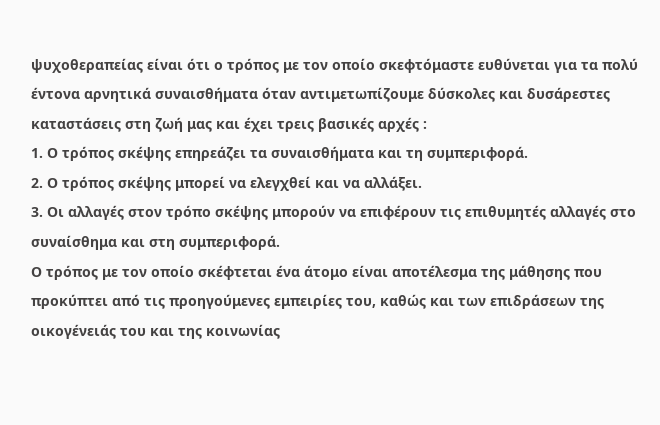ψυχοθεραπείας είναι ότι ο τρόπος με τον οποίο σκεφτόμαστε ευθύνεται για τα πολύ έντονα αρνητικά συναισθήματα όταν αντιμετωπίζουμε δύσκολες και δυσάρεστες καταστάσεις στη ζωή μας και έχει τρεις βασικές αρχές :
1. Ο τρόπος σκέψης επηρεάζει τα συναισθήματα και τη συμπεριφορά.
2. Ο τρόπος σκέψης μπορεί να ελεγχθεί και να αλλάξει.
3. Οι αλλαγές στον τρόπο σκέψης μπορούν να επιφέρουν τις επιθυμητές αλλαγές στο συναίσθημα και στη συμπεριφορά.
Ο τρόπος με τον οποίο σκέφτεται ένα άτομο είναι αποτέλεσμα της μάθησης που προκύπτει από τις προηγούμενες εμπειρίες του, καθώς και των επιδράσεων της οικογένειάς του και της κοινωνίας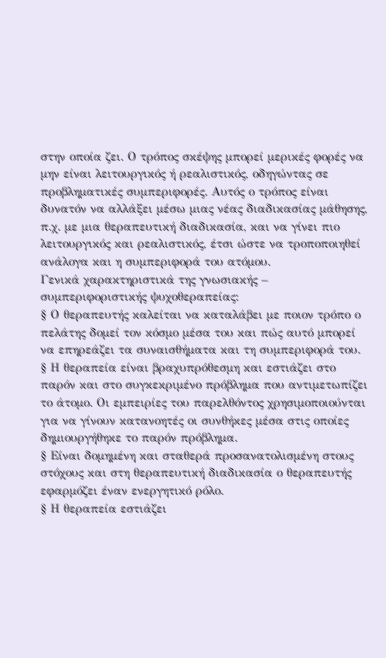στην οποία ζει. Ο τρόπος σκέψης μπορεί μερικές φορές να μην είναι λειτουργικός ή ρεαλιστικός, οδηγώντας σε προβληματικές συμπεριφορές. Αυτός ο τρόπος είναι δυνατόν να αλλάξει μέσω μιας νέας διαδικασίας μάθησης, π.χ. με μια θεραπευτική διαδικασία, και να γίνει πιο λειτουργικός και ρεαλιστικός, έτσι ώστε να τροποποιηθεί ανάλογα και η συμπεριφορά του ατόμου.
Γενικά χαρακτηριστικά της γνωσιακής – συμπεριφοριστικής ψυχοθεραπείας:
§ Ο θεραπευτής καλείται να καταλάβει με ποιον τρόπο ο πελάτης δομεί τον κόσμο μέσα του και πώς αυτό μπορεί να επηρεάζει τα συναισθήματα και τη συμπεριφορά του.
§ Η θεραπεία είναι βραχυπρόθεσμη και εστιάζει στο παρόν και στο συγκεκριμένο πρόβλημα που αντιμετωπίζει το άτομο. Οι εμπειρίες του παρελθόντος χρησιμοποιούνται για να γίνουν κατανοητές οι συνθήκες μέσα στις οποίες δημιουργήθηκε το παρόν πρόβλημα.
§ Είναι δομημένη και σταθερά προσανατολισμένη στους στόχους και στη θεραπευτική διαδικασία ο θεραπευτής εφαρμόζει έναν ενεργητικό ρόλο.
§ Η θεραπεία εστιάζει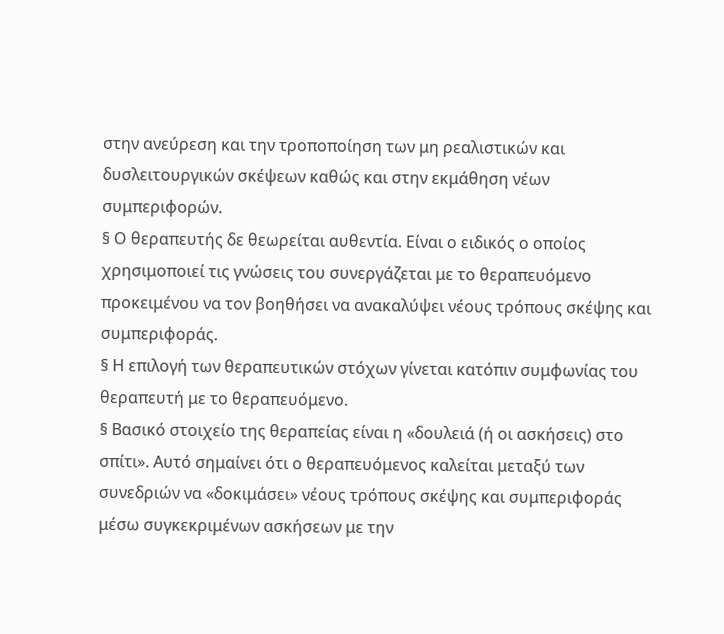στην ανεύρεση και την τροποποίηση των μη ρεαλιστικών και δυσλειτουργικών σκέψεων καθώς και στην εκμάθηση νέων συμπεριφορών.
§ Ο θεραπευτής δε θεωρείται αυθεντία. Είναι ο ειδικός ο οποίος χρησιμοποιεί τις γνώσεις του συνεργάζεται με το θεραπευόμενο προκειμένου να τον βοηθήσει να ανακαλύψει νέους τρόπους σκέψης και συμπεριφοράς.
§ Η επιλογή των θεραπευτικών στόχων γίνεται κατόπιν συμφωνίας του θεραπευτή με το θεραπευόμενο.
§ Βασικό στοιχείο της θεραπείας είναι η «δουλειά (ή οι ασκήσεις) στο σπίτι». Αυτό σημαίνει ότι ο θεραπευόμενος καλείται μεταξύ των συνεδριών να «δοκιμάσει» νέους τρόπους σκέψης και συμπεριφοράς μέσω συγκεκριμένων ασκήσεων με την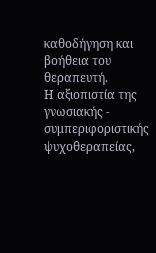καθοδήγηση και βοήθεια του θεραπευτή.
Η αξιοπιστία της γνωσιακής - συμπεριφοριστικής ψυχοθεραπείας,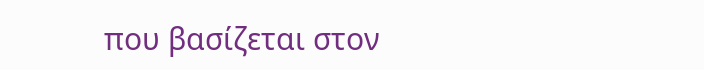που βασίζεται στον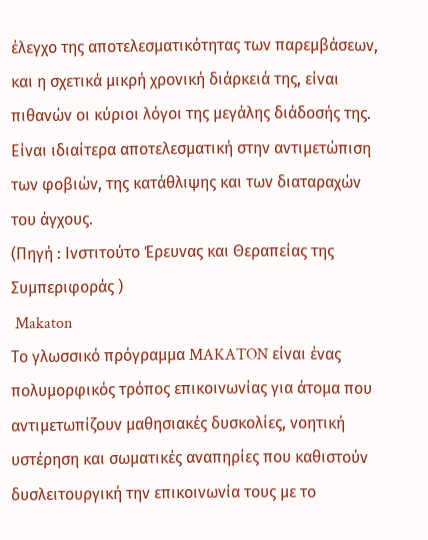έλεγχο της αποτελεσματικότητας των παρεμβάσεων, και η σχετικά μικρή χρονική διάρκειά της, είναι πιθανών οι κύριοι λόγοι της μεγάλης διάδοσής της. Είναι ιδιαίτερα αποτελεσματική στην αντιμετώπιση των φοβιών, της κατάθλιψης και των διαταραχών του άγχους.
(Πηγή : Ινστιτούτο Έρευνας και Θεραπείας της Συμπεριφοράς )
 Makaton
Το γλωσσικό πρόγραμμα MAKATON είναι ένας πολυμορφικός τρόπος επικοινωνίας για άτομα που αντιμετωπίζουν μαθησιακές δυσκολίες, νοητική υστέρηση και σωματικές αναπηρίες που καθιστούν δυσλειτουργική την επικοινωνία τους με το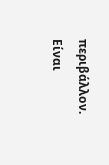περιβάλλον. Είναι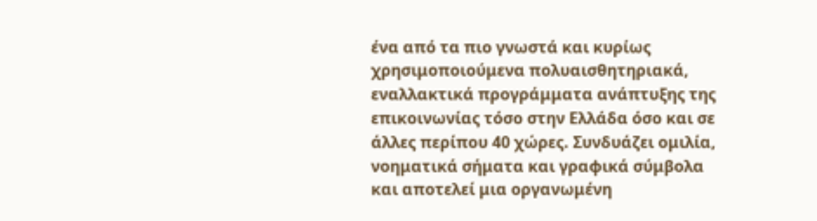ένα από τα πιο γνωστά και κυρίως χρησιμοποιούμενα πολυαισθητηριακά, εναλλακτικά προγράμματα ανάπτυξης της επικοινωνίας τόσο στην Ελλάδα όσο και σε άλλες περίπου 40 χώρες. Συνδυάζει ομιλία, νοηματικά σήματα και γραφικά σύμβολα και αποτελεί μια οργανωμένη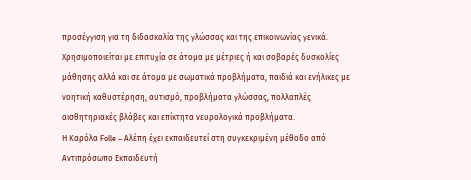προσέγγιση για τη διδασκαλία της γλώσσας και της επικοινωνίας γενικά. Χρησιμοποιείται με επιτυχία σε άτομα με μέτριες ή και σοβαρές δυσκολίες μάθησης αλλά και σε άτομα με σωματικά προβλήματα, παιδιά και ενήλικες με νοητική καθυστέρηση, αυτισμό, προβλήματα γλώσσας, πολλαπλές αισθητηριακές βλάβες και επίκτητα νευρολογικά προβλήματα.
Η Καρόλα Folle – Αλέπη έχει εκπαιδευτεί στη συγκεκριμένη μέθοδο από Aντιπρόσωπο Εκπαιδευτή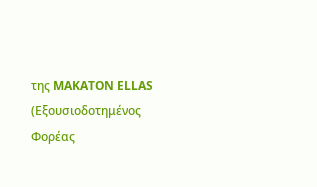της MAKATON ELLAS (Εξουσιοδοτημένος Φορέας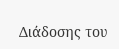Διάδοσης του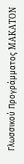Γλωσσικού Προγράμματος MAKATON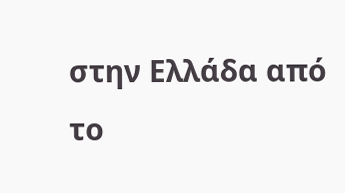στην Ελλάδα από το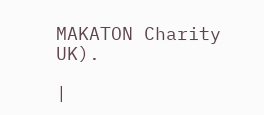MAKATON Charity UK).

|